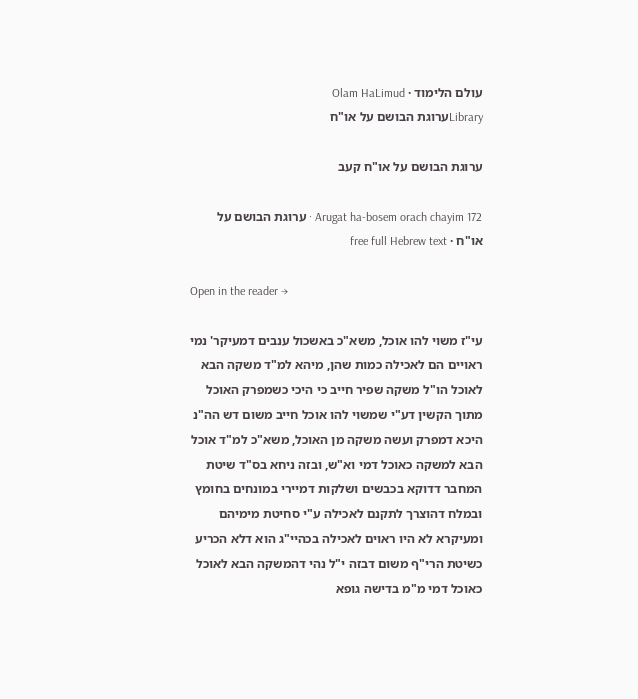עולם הלימוד · Olam HaLimud
Libraryערוגת הבושם על או"ח

ערוגת הבושם על או"ח קעב

Arugat ha-bosem orach chayim 172 · ערוגת הבושם על או"ח · free full Hebrew text

Open in the reader →

עי"ז משוי להו אוכל, משא"כ באשכול ענבים דמעיקר' נמי ראויים הם לאכילה כמות שהן, מיהא למ"ד משקה הבא לאוכל הו"ל משקה שפיר חייב כי היכי כשמפרק האוכל מתוך הקשין דע"י שמשוי להו אוכל חייב משום דש הה"נ היכא דמפרק ועשה משקה מן האוכל, משא"כ למ"ד אוכל הבא למשקה כאוכל דמי וא"ש, ובזה ניחא בס"ד שיטת המחבר דדוקא בכבשים ושלקות דמיירי במונחים בחומץ ובמלח דהוצרך לתקנם לאכילה ע"י סחיטת מימיהם ומעיקרא לא היו ראוים לאכילה בכהיי"ג הוא דלא הכריע כשיטת הרי"ף משום דבזה י"ל נהי דהמשקה הבא לאוכל כאוכל דמי מ"מ בדישה גופא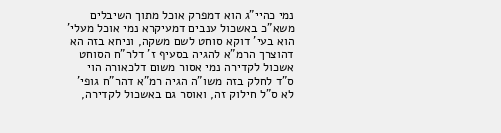נמי כהיי"ג הוא דמפרק אוכל מתוך השיבלים משא"כ באשכול ענבים דמעיקרא נמי אוכל מעלי' הוא בעי' דוקא סוחט לשם משקה, וניחא בזה הא דהוצרך הרמ"א להגיה בסעיף ז' דלר"ח הסוחט אשכול לקדירה נמי אסור משום דלכאורה הוי ס"ד לחלק בזה משו"ה הגיה רמ"א דהר"ח גופי' לא ס"ל חילוק זה, ואוסר גם באשכול לקדירה,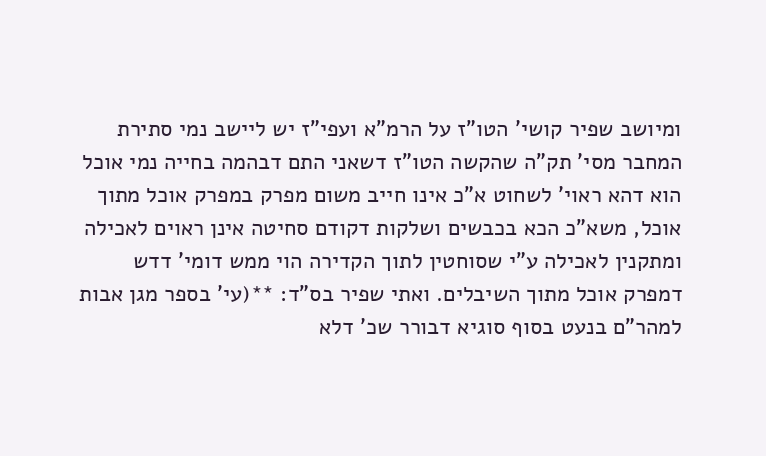ומיושב שפיר קושי' הטו"ז על הרמ"א ועפי"ז יש ליישב נמי סתירת המחבר מסי' תק"ה שהקשה הטו"ז דשאני התם דבהמה בחייה נמי אוכל הוא דהא ראוי' לשחוט א"כ אינו חייב משום מפרק במפרק אוכל מתוך אוכל, משא"כ הכא בכבשים ושלקות דקודם סחיטה אינן ראוים לאכילה ומתקנין לאכילה ע"י שסוחטין לתוך הקדירה הוי ממש דומי' דדש דמפרק אוכל מתוך השיבלים. ואתי שפיר בס"ד: **(עי' בספר מגן אבות למהר"ם בנעט בסוף סוגיא דבורר שכ' דלא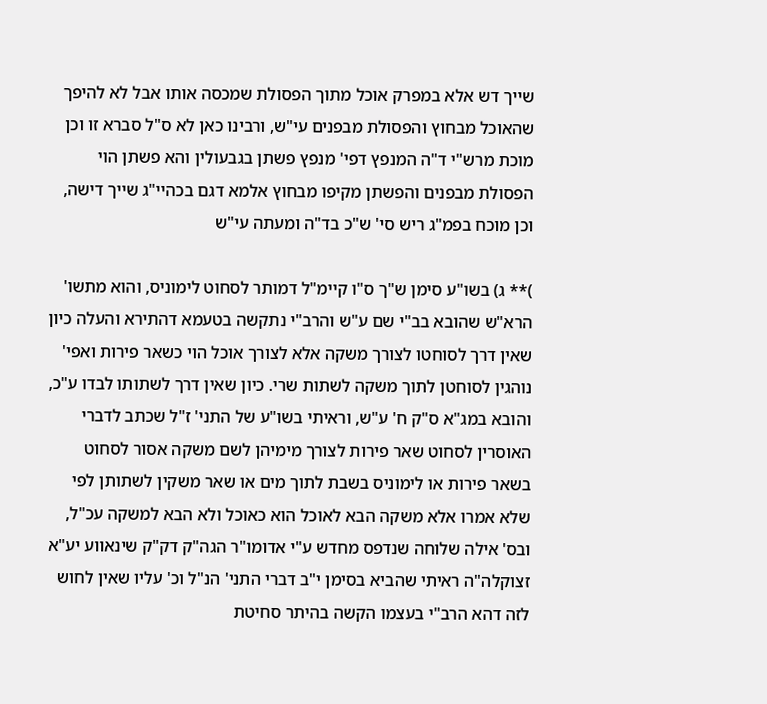שייך דש אלא במפרק אוכל מתוך הפסולת שמכסה אותו אבל לא להיפך שהאוכל מבחוץ והפסולת מבפנים עי"ש, ורבינו כאן לא ס"ל סברא זו וכן מוכת מרש"י ד"ה המנפץ דפי' מנפץ פשתן בגבעולין והא פשתן הוי הפסולת מבפנים והפשתן מקיפו מבחוץ אלמא דגם בכהיי"ג שייך דישה, וכן מוכח בפמ"ג ריש סי' ש"כ בד"ה ומעתה עי"ש

)** ג) בשו"ע סימן ש"ך ס"ו קיימ"ל דמותר לסחוט לימוניס, והוא מתשו' הרא"ש שהובא בב"י שם ע"ש והרב"י נתקשה בטעמא דהתירא והעלה כיון שאין דרך לסוחטו לצורך משקה אלא לצורך אוכל הוי כשאר פירות ואפי' נוהגין לסוחטן לתוך משקה לשתות שרי. כיון שאין דרך לשתותו לבדו ע"כ, והובא במג"א ס"ק ח' ע"ש, וראיתי בשו"ע של התני' ז"ל שכתב לדברי האוסרין לסחוט שאר פירות לצורך מימיהן לשם משקה אסור לסחוט בשאר פירות או לימוניס בשבת לתוך מים או שאר משקין לשתותן לפי שלא אמרו אלא משקה הבא לאוכל הוא כאוכל ולא הבא למשקה עכ"ל, ובס' אילה שלוחה שנדפס מחדש ע"י אדומו"ר הגה"ק דק"ק שינאווע יע"א זצוקלה"ה ראיתי שהביא בסימן י"ב דברי התני' הנ"ל וכ' עליו שאין לחוש לזה דהא הרב"י בעצמו הקשה בהיתר סחיטת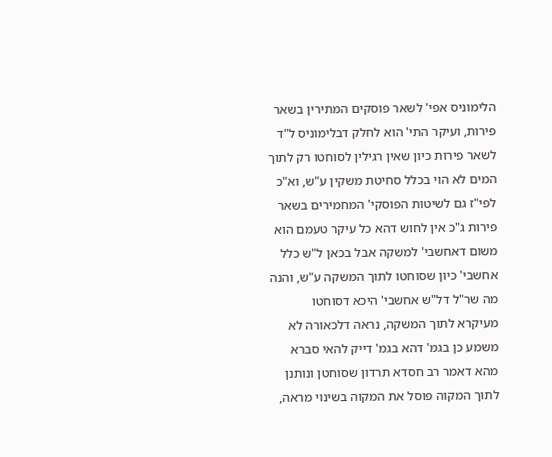הלימוניס אפי' לשאר פוסקים המתירין בשאר פירות, ועיקר התי' הוא לחלק דבלימוניס ל"ד לשאר פירות כיון שאין רגילין לסוחטו רק לתוך המים לא הוי בכלל סחיטת משקין ע"ש, וא"כ לפי"ז גם לשיטות הפוסקי' המחמירים בשאר פירות ג"כ אין לחוש דהא כל עיקר טעמם הוא משום דאחשבי' למשקה אבל בכאן ל"ש כלל אחשבי' כיון שסוחטו לתוך המשקה ע"ש, והנה מה שר"ל דל"ש אחשבי' היכא דסוחטו מעיקרא לתוך המשקה, נראה דלכאורה לא משמע כן בגמ' דהא בגמ' דייק להאי סברא מהא דאמר רב חסדא תרדון שסוחטן ונותנן לתוך המקוה פוסל את המקוה בשינוי מראה,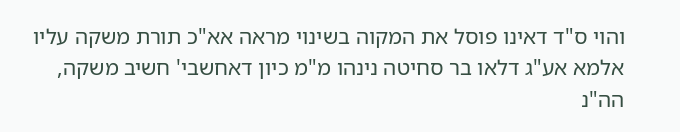והוי ס"ד דאינו פוסל את המקוה בשינוי מראה אא"כ תורת משקה עליו אלמא אע"ג דלאו בר סחיטה נינהו מ"מ כיון דאחשבי' חשיב משקה, הה"נ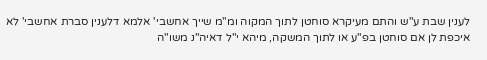לענין שבת ע"ש והתם מעיקרא סוחטן לתוך המקוה ומ"מ שייך אחשבי' אלמא דלענין סברת אחשבי' לא איכפת לן אם סוחטן בפ"ע או לתוך המשקה, מיהא י"ל דאיה"נ משו"ה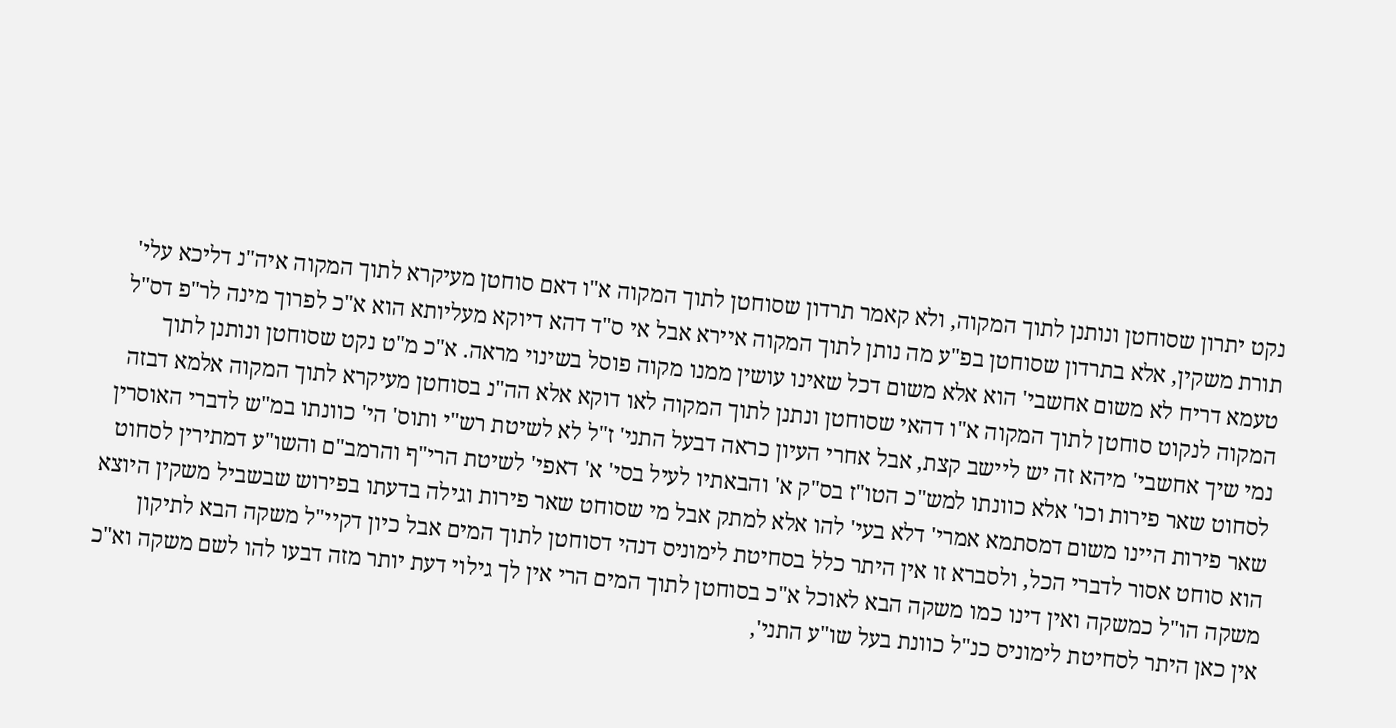נקט יתרון שסוחטן ונותנן לתוך המקוה, ולא קאמר תרדון שסוחטן לתוך המקוה א"ו דאם סוחטן מעיקרא לתוך המקוה איה"נ דליכא עלי' תורת משקין, אלא בתרדון שסוחטן בפ"ע מה נותן לתוך המקוה איירא אבל אי ס"ד דהא דיוקא מעליותא הוא א"כ לפרוך מינה לר"פ דס"ל טעמא דריח לא משום אחשבי' הוא אלא משום דכל שאינו עושין ממנו מקוה פוסל בשינוי מראה. א"כ מ"ט נקט שסוחטן ונותנן לתוך המקוה לנקוט סוחטן לתוך המקוה א"ו דהאי שסוחטן ונתנן לתוך המקוה לאו דוקא אלא הה"נ בסוחטן מעיקרא לתוך המקוה אלמא דבזה נמי שיך אחשבי' מיהא זה יש ליישב קצת, אבל אחרי העיון כראה דבעל התני' ז"ל לא לשיטת רש"י ותוס' הי' כוונתו במ"ש לדברי האוסרין לסחוט שאר פירות וכו' אלא כוונתו למש"כ הטו"ז בס"ק א' והבאתיו לעיל בסי' א' דאפי' לשיטת הרי"ף והרמב"ם והשו"ע דמתירין לסחוט שאר פירות היינו משום דמסתמא אמרי' דלא בעי' להו אלא למתק אבל מי שסוחט שאר פירות וגילה בדעתו בפירוש שבשביל משקין היוצא הוא סוחט אסור לדברי הכל, ולסברא זו אין היתר כלל בסחיטת לימוניס דנהי דסוחטן לתוך המים אבל כיון דקיי"ל משקה הבא לתיקון משקה הו"ל כמשקה ואין דינו כמו משקה הבא לאוכל א"כ בסוחטן לתוך המים הרי אין לך גילוי דעת יותר מזה דבעו להו לשם משקה וא"כ אין כאן היתר לסחיטת לימוניס כנ"ל כוונת בעל שו"ע התני',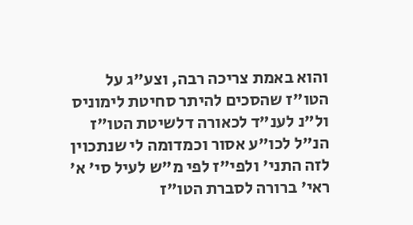והוא באמת צריכה רבה, וצע"ג על הטו"ז שהסכים להיתר סחיטת לימוניס ול"נ לענ"ד לכאורה דלשיטת הטו"ז הנ"ל לכו"ע אסור וכמדומה לי שנתכוין לזה התני' ולפי"ז לפי מ"ש לעיל סי' א' ראי' ברורה לסברת הטו"ז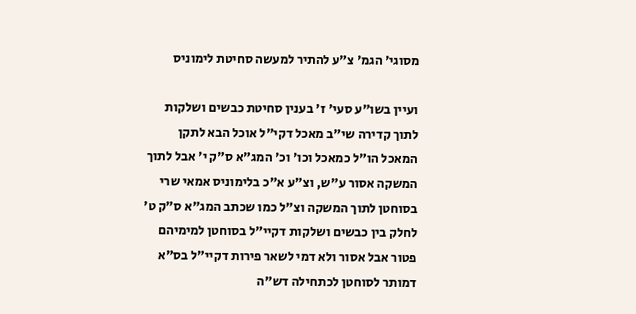מסוגי' הגמ' צ"ע להתיר למעשה סחיטת לימוניס

ועיין בשו"ע סעי' ז' בענין סחיטת כבשים ושלקות לתוך קדירה שי"ב מאכל דקי"ל אוכל הבא לתקן המאכל הו"ל כמאכל וכו' וכ' המג"א ס"ק י' אבל לתוך המשקה אסור ע"ש, וצ"ע א"כ בלימוניס אמאי שרי בסוחטן לתוך המשקה וצ"ל כמו שכתב המג"א ס"ק ט' לחלק בין כבשים ושלקות דקיי"ל בסוחטן למימיהם פטור אבל אסור ולא דמי לשאר פירות דקיי"ל בס"א דמותר לסוחטן לכתחילה דש"ה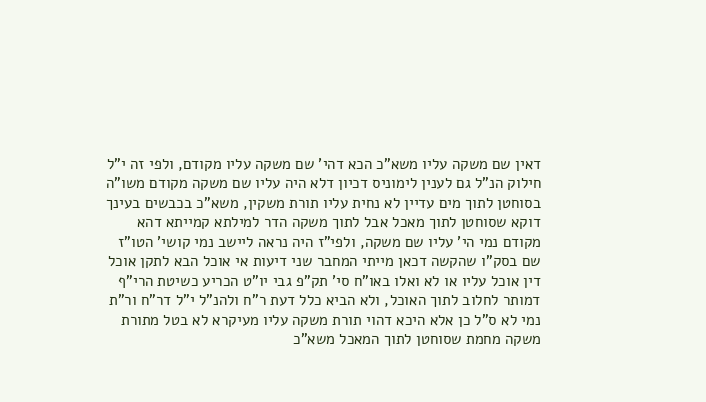דאין שם משקה עליו משא"כ הכא דהי' שם משקה עליו מקודם, ולפי זה י"ל חילוק הנ"ל גם לענין לימוניס דכיון דלא היה עליו שם משקה מקודם משו"ה בסוחטן לתוך מים עדיין לא נחית עליו תורת משקין, משא"כ בכבשים בעינך דוקא שסוחטן לתוך מאכל אבל לתוך משקה הדר למילתא קמייתא דהא מקודם נמי הי' עליו שם משקה, ולפי"ז היה נראה ליישב נמי קושי' הטו"ז שם בסק"ו שהקשה דכאן מייתי המחבר שני דיעות אי אוכל הבא לתקן אוכל דין אוכל עליו או לא ואלו באו"ח סי' תק"פ גבי יו"ט הכריע כשיטת הרי"ף דמותר לחלוב לתוך האוכל, ולא הביא כלל דעת ר"ח ולהנ"ל י"ל דר"ח ור"ת נמי לא ס"ל כן אלא היכא דהוי תורת משקה עליו מעיקרא לא בטל מתורת משקה מחמת שסוחטן לתוך המאכל משא"כ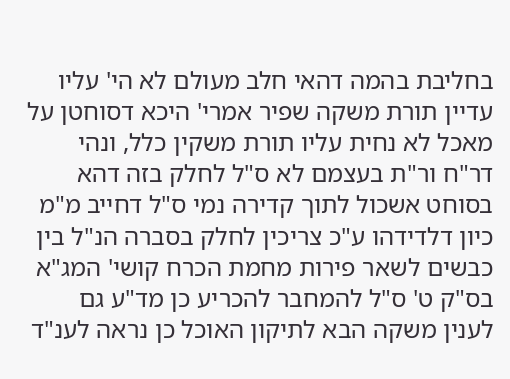בחליבת בהמה דהאי חלב מעולם לא הי' עליו עדיין תורת משקה שפיר אמרי' היכא דסוחטן על מאכל לא נחית עליו תורת משקין כלל, ונהי דר"ח ור"ת בעצמם לא ס"ל לחלק בזה דהא בסוחט אשכול לתוך קדירה נמי ס"ל דחייב מ"מ כיון דלדידהו ע"כ צריכין לחלק בסברה הנ"ל בין כבשים לשאר פירות מחמת הכרח קושי' המג"א בס"ק ט' ס"ל להמחבר להכריע כן מד"ע גם לענין משקה הבא לתיקון האוכל כן נראה לענ"ד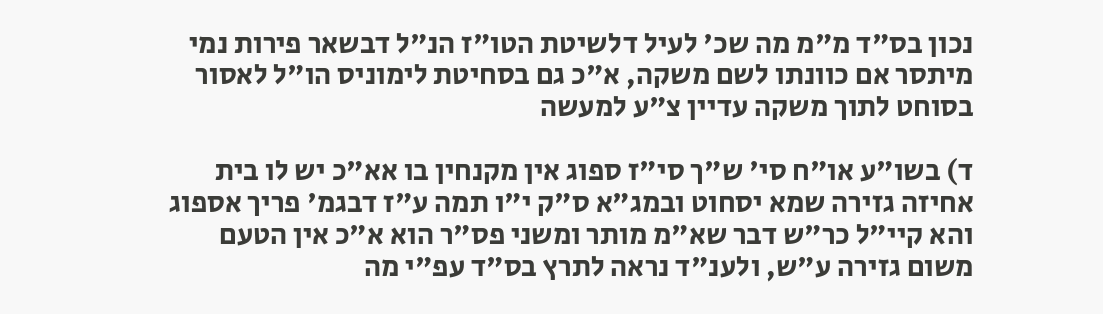נכון בס"ד מ"מ מה שכ' לעיל דלשיטת הטו"ז הנ"ל דבשאר פירות נמי מיתסר אם כוונתו לשם משקה, א"כ גם בסחיטת לימוניס הו"ל לאסור בסוחט לתוך משקה עדיין צ"ע למעשה

ד) בשו"ע או"ח סי' ש"ך סי"ז ספוג אין מקנחין בו אא"כ יש לו בית אחיזה גזירה שמא יסחוט ובמג"א ס"ק י"ו תמה ע"ז דבגמ' פריך אספוג והא קיי"ל כר"ש דבר שא"מ מותר ומשני פס"ר הוא א"כ אין הטעם משום גזירה ע"ש, ולענ"ד נראה לתרץ בס"ד עפ"י מה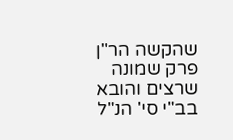שהקשה הר"ן פרק שמונה שרצים והובא בב"י סי' הנ"ל